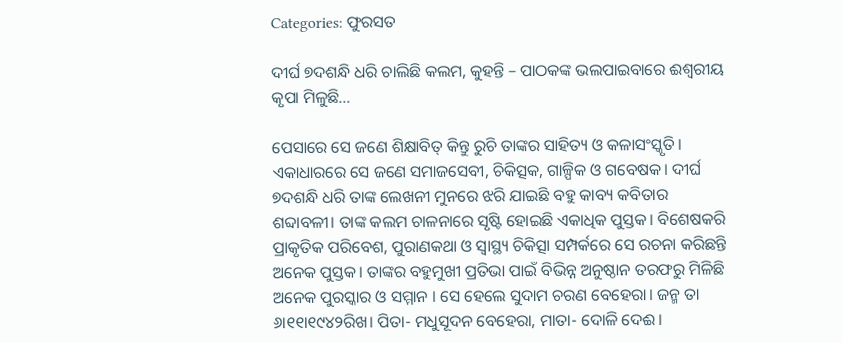Categories: ଫୁରସତ

ଦୀର୍ଘ ୭ଦଶନ୍ଧି ଧରି ଚାଲିଛି କଲମ, କୁହନ୍ତି – ପାଠକଙ୍କ ଭଲପାଇବାରେ ଈଶ୍ୱରୀୟ କୃପା ମିଳୁଛି…

ପେସାରେ ସେ ଜଣେ ଶିକ୍ଷାବିତ୍‌ କିନ୍ତୁ ରୁଚି ତାଙ୍କର ସାହିତ୍ୟ ଓ କଳାସଂସ୍କୃତି। ଏକାଧାରରେ ସେ ଜଣେ ସମାଜସେବୀ, ଚିକିତ୍ସକ, ଗାଳ୍ପିକ ଓ ଗବେଷକ। ଦୀର୍ଘ ୭ଦଶନ୍ଧି ଧରି ତାଙ୍କ ଲେଖନୀ ମୁନରେ ଝରି ଯାଇଛି ବହୁ କାବ୍ୟ କବିତାର ଶବ୍ଦାବଳୀ। ତାଙ୍କ କଲମ ଚାଳନାରେ ସୃଷ୍ଟି ହୋଇଛି ଏକାଧିକ ପୁସ୍ତକ। ବିଶେଷକରି ପ୍ରାକୃତିକ ପରିବେଶ, ପୁରାଣକଥା ଓ ସ୍ବାସ୍ଥ୍ୟ ଚିକିତ୍ସା ସମ୍ପର୍କରେ ସେ ରଚନା କରିଛନ୍ତି ଅନେକ ପୁସ୍ତକ। ତାଙ୍କର ବହୁମୁଖୀ ପ୍ରତିଭା ପାଇଁ ବିଭିନ୍ନ ଅନୁଷ୍ଠାନ ତରଫରୁ ମିଳିଛି ଅନେକ ପୁରସ୍କାର ଓ ସମ୍ମାନ । ସେ ହେଲେ ସୁଦାମ ଚରଣ ବେହେରା। ଜନ୍ମ ତା ୬ା୧୧ା୧୯୪୨ରିଖ। ପିତା- ମଧୁସୂଦନ ବେହେରା, ମାତା- ଦୋଳି ଦେଈ।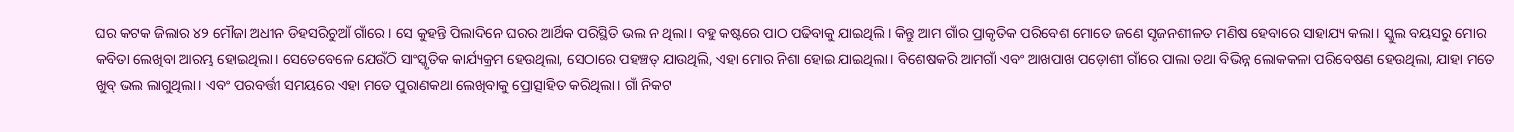ଘର କଟକ ଜିଲାର ୪୨ ମୌଜା ଅଧୀନ ଡିହସରିଚୁଆଁ ଗାଁରେ। ସେ କୁହନ୍ତି ପିଲାଦିନେ ଘରର ଆର୍ଥିକ ପରିସ୍ଥିତି ଭଲ ନ ଥିଲା। ବହୁ କଷ୍ଟରେ ପାଠ ପଢିବାକୁ ଯାଇଥିଲି। କିନ୍ତୁ ଆମ ଗାଁର ପ୍ରାକୃତିକ ପରିବେଶ ମୋତେ ଜଣେ ସୃଜନଶୀଳତ ମଣିଷ ହେବାରେ ସାହାଯ୍ୟ କଲା। ସ୍କୁଲ ବୟସରୁ ମୋର କବିତା ଲେଖିବା ଆରମ୍ଭ ହୋଇଥିଲା। ସେତେବେଳେ ଯେଉଁଠି ସାଂସ୍କୃତିକ କାର୍ଯ୍ୟକ୍ରମ ହେଉଥିଲା, ସେଠାରେ ପହଞ୍ଚତ୍ ଯାଉଥିଲି, ଏହା ମୋର ନିଶା ହୋଇ ଯାଇଥିଲା। ବିଶେଷକରି ଆମଗାଁ ଏବଂ ଆଖପାଖ ପଡ଼ୋଶୀ ଗାଁରେ ପାଲା ତଥା ବିଭିନ୍ନ ଲୋକକଳା ପରିବେଷଣ ହେଉଥିଲା, ଯାହା ମତେ ଖୁବ୍‌ ଭଲ ଲାଗୁଥିଲା। ଏବଂ ପରବର୍ତ୍ତୀ ସମୟରେ ଏହା ମତେ ପୁରାଣକଥା ଲେଖିବାକୁ ପ୍ରୋତ୍ସାହିତ କରିଥିଲା। ଗାଁ ନିକଟ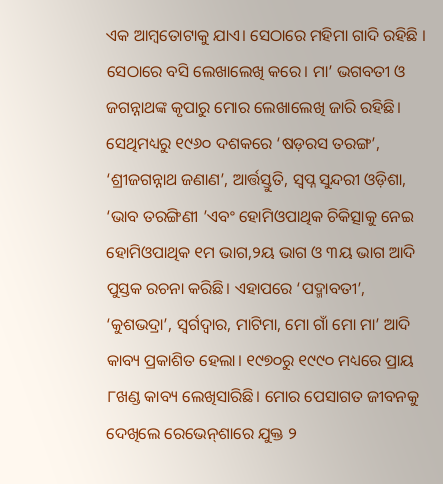ଏକ ଆମ୍ବତୋଟାକୁ ଯାଏ। ସେଠାରେ ମହିମା ଗାଦି ରହିଛି । ସେଠାରେ ବସି ଲେଖାଲେଖି କରେ। ମା’ ଭଗବତୀ ଓ ଜଗନ୍ନାଥଙ୍କ କୃପାରୁ ମୋର ଲେଖାଲେଖି ଜାରି ରହିଛି। ସେଥିମଧ୍ୟରୁ ୧୯୬୦ ଦଶକରେ ‘ଷଡ଼ରସ ତରଙ୍ଗ’, ‘ଶ୍ରୀଜଗନ୍ନାଥ ଜଣାଣ’, ଆର୍ତ୍ତସ୍ତୁତି, ସ୍ବପ୍ନ ସୁନ୍ଦରୀ ଓଡ଼ିଶା, ‘ଭାବ ତରଙ୍ଗିଣୀ ’ଏବଂ ହୋମିଓପାଥିକ ଚିକିତ୍ସାକୁ ନେଇ ହୋମିଓପାଥିକ ୧ମ ଭାଗ,୨ୟ ଭାଗ ଓ ୩ୟ ଭାଗ ଆଦି ପୁସ୍ତକ ରଚନା କରିଛି। ଏହାପରେ ‘ପଦ୍ମାବତୀ’, ‘କୁଶଭଦ୍ରା’, ସ୍ବର୍ଗଦ୍ୱାର, ମାଟିମା, ମୋ ଗାଁ ମୋ ମା’ ଆଦି କାବ୍ୟ ପ୍ରକାଶିତ ହେଲା। ୧୯୭୦ରୁ ୧୯୯୦ ମଧ୍ୟରେ ପ୍ରାୟ ୮ଖଣ୍ଡ କାବ୍ୟ ଲେଖିସାରିଛି। ମୋର ପେସାଗତ ଜୀବନକୁ ଦେଖିଲେ ରେଭେନ୍‌ଶାରେ ଯୁକ୍ତ ୨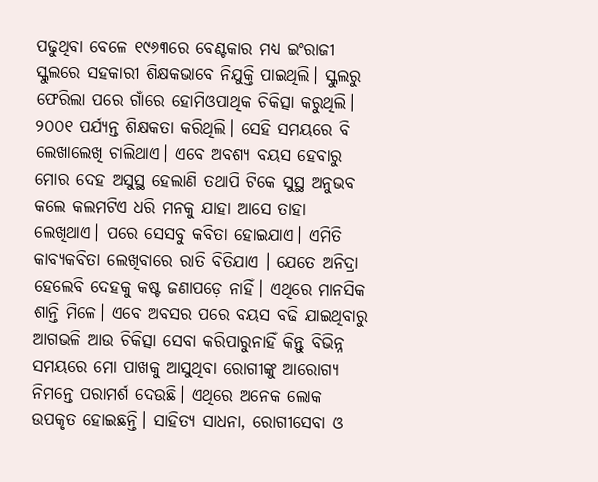ପଢୁଥିବା ବେଳେ ୧୯୬୩ରେ ବେଣ୍ଟକାର ମଧ୍ୟ ଇଂରାଜୀ ସ୍କୁଲରେ ସହକାରୀ ଶିକ୍ଷକଭାବେ ନିଯୁକ୍ତି ପାଇଥିଲି। ସ୍କୁଲରୁ ଫେରିଲା ପରେ ଗାଁରେ ହୋମିଓପାଥିକ ଚିକିତ୍ସା କରୁଥିଲି। ୨୦୦୧ ପର୍ଯ୍ୟନ୍ତ ଶିକ୍ଷକତା କରିଥିଲି। ସେହି ସମୟରେ ବି ଲେଖାଲେଖି ଚାଲିଥାଏ। ଏବେ ଅବଶ୍ୟ ବୟସ ହେବାରୁ ମୋର ଦେହ ଅସୁସ୍ଥ ହେଲାଣି ତଥାପି ଟିକେ ସୁସ୍ଥ ଅନୁଭବ କଲେ କଲମଟିଏ ଧରି ମନକୁ ଯାହା ଆସେ ତାହା ଲେଖିଥାଏ। ପରେ ସେସବୁ କବିତା ହୋଇଯାଏ। ଏମିତି କାବ୍ୟକବିତା ଲେଖିବାରେ ରାତି ବିତିଯାଏ । ଯେତେ ଅନିଦ୍ରା ହେଲେବି ଦେହକୁ କଷ୍ଟ ଜଣାପଡ଼େ ନାହିଁ। ଏଥିରେ ମାନସିକ ଶାନ୍ତି ମିଳେ। ଏବେ ଅବସର ପରେ ବୟସ ବଢି ଯାଇଥିବାରୁ ଆଗଭଳି ଆଉ ଚିକିତ୍ସା ସେବା କରିପାରୁନାହିଁ କିନ୍ତୁ ବିଭିନ୍ନ ସମୟରେ ମୋ ପାଖକୁ ଆସୁଥିବା ରୋଗୀଙ୍କୁ ଆରୋଗ୍ୟ ନିମନ୍ତେ ପରାମର୍ଶ ଦେଉଛି। ଏଥିରେ ଅନେକ ଲୋକ ଉପକୃତ ହୋଇଛନ୍ତି। ସାହିତ୍ୟ ସାଧନା, ରୋଗୀସେବା ଓ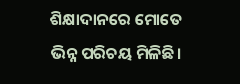ଶିକ୍ଷାଦାନରେ ମୋତେ ଭିନ୍ନ ପରିଚୟ ମିଳିଛି।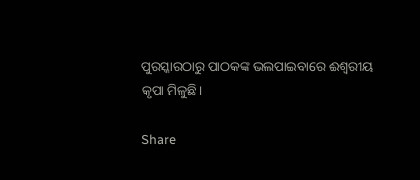ପୁରସ୍କାରଠାରୁ ପାଠକଙ୍କ ଭଲପାଇବାରେ ଈଶ୍ୱରୀୟ କୃପା ମିଳୁଛି।

Share